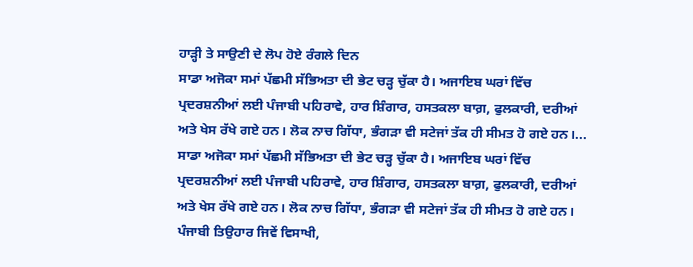ਹਾੜ੍ਹੀ ਤੇ ਸਾਉਣੀ ਦੇ ਲੋਪ ਹੋਏ ਰੰਗਲੇ ਦਿਨ
ਸਾਡਾ ਅਜੋਕਾ ਸਮਾਂ ਪੱਛਮੀ ਸੱਭਿਅਤਾ ਦੀ ਭੇਟ ਚੜ੍ਹ ਚੁੱਕਾ ਹੈ। ਅਜਾਇਬ ਘਰਾਂ ਵਿੱਚ ਪ੍ਰਦਰਸ਼ਨੀਆਂ ਲਈ ਪੰਜਾਬੀ ਪਹਿਰਾਵੇ, ਹਾਰ ਸ਼ਿੰਗਾਰ, ਹਸਤਕਲਾ ਬਾਗ਼, ਫੁਲਕਾਰੀ, ਦਰੀਆਂ ਅਤੇ ਖੇਸ ਰੱਖੇ ਗਏ ਹਨ। ਲੋਕ ਨਾਚ ਗਿੱਧਾ, ਭੰਗੜਾ ਵੀ ਸਟੇਜਾਂ ਤੱਕ ਹੀ ਸੀਮਤ ਹੋ ਗਏ ਹਨ।...
ਸਾਡਾ ਅਜੋਕਾ ਸਮਾਂ ਪੱਛਮੀ ਸੱਭਿਅਤਾ ਦੀ ਭੇਟ ਚੜ੍ਹ ਚੁੱਕਾ ਹੈ। ਅਜਾਇਬ ਘਰਾਂ ਵਿੱਚ ਪ੍ਰਦਰਸ਼ਨੀਆਂ ਲਈ ਪੰਜਾਬੀ ਪਹਿਰਾਵੇ, ਹਾਰ ਸ਼ਿੰਗਾਰ, ਹਸਤਕਲਾ ਬਾਗ਼, ਫੁਲਕਾਰੀ, ਦਰੀਆਂ ਅਤੇ ਖੇਸ ਰੱਖੇ ਗਏ ਹਨ। ਲੋਕ ਨਾਚ ਗਿੱਧਾ, ਭੰਗੜਾ ਵੀ ਸਟੇਜਾਂ ਤੱਕ ਹੀ ਸੀਮਤ ਹੋ ਗਏ ਹਨ। ਪੰਜਾਬੀ ਤਿਉਹਾਰ ਜਿਵੇਂ ਵਿਸਾਖੀ,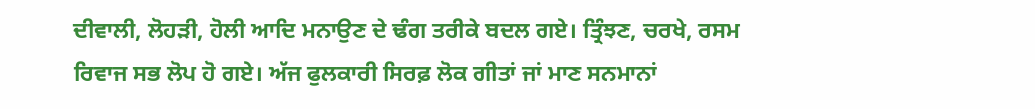ਦੀਵਾਲੀ, ਲੋਹੜੀ, ਹੋਲੀ ਆਦਿ ਮਨਾਉਣ ਦੇ ਢੰਗ ਤਰੀਕੇ ਬਦਲ ਗਏ। ਤ੍ਰਿੰਝਣ, ਚਰਖੇ, ਰਸਮ ਰਿਵਾਜ ਸਭ ਲੋਪ ਹੋ ਗਏ। ਅੱਜ ਫੁਲਕਾਰੀ ਸਿਰਫ਼ ਲੋਕ ਗੀਤਾਂ ਜਾਂ ਮਾਣ ਸਨਮਾਨਾਂ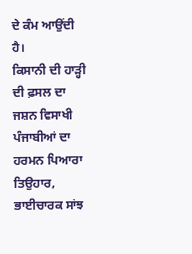ਦੇ ਕੰਮ ਆਉਂਦੀ ਹੈ।
ਕਿਸਾਨੀ ਦੀ ਹਾੜ੍ਹੀ ਦੀ ਫ਼ਸਲ ਦਾ ਜਸ਼ਨ ਵਿਸਾਖੀ ਪੰਜਾਬੀਆਂ ਦਾ ਹਰਮਨ ਪਿਆਰਾ ਤਿਉਹਾਰ, ਭਾਈਚਾਰਕ ਸਾਂਝ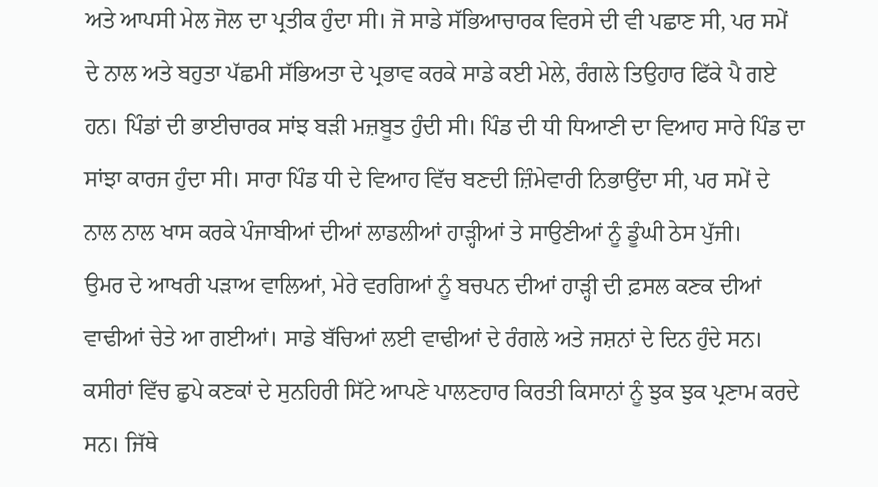ਅਤੇ ਆਪਸੀ ਮੇਲ ਜੋਲ ਦਾ ਪ੍ਰਤੀਕ ਹੁੰਦਾ ਸੀ। ਜੋ ਸਾਡੇ ਸੱਭਿਆਚਾਰਕ ਵਿਰਸੇ ਦੀ ਵੀ ਪਛਾਣ ਸੀ, ਪਰ ਸਮੇਂ ਦੇ ਨਾਲ ਅਤੇ ਬਹੁਤਾ ਪੱਛਮੀ ਸੱਭਿਅਤਾ ਦੇ ਪ੍ਰਭਾਵ ਕਰਕੇ ਸਾਡੇ ਕਈ ਮੇਲੇ, ਰੰਗਲੇ ਤਿਉਹਾਰ ਫਿੱਕੇ ਪੈ ਗਏ ਹਨ। ਪਿੰਡਾਂ ਦੀ ਭਾਈਚਾਰਕ ਸਾਂਝ ਬੜੀ ਮਜ਼ਬੂਤ ਹੁੰਦੀ ਸੀ। ਪਿੰਡ ਦੀ ਧੀ ਧਿਆਣੀ ਦਾ ਵਿਆਹ ਸਾਰੇ ਪਿੰਡ ਦਾ ਸਾਂਝਾ ਕਾਰਜ ਹੁੰਦਾ ਸੀ। ਸਾਰਾ ਪਿੰਡ ਧੀ ਦੇ ਵਿਆਹ ਵਿੱਚ ਬਣਦੀ ਜ਼ਿੰਮੇਵਾਰੀ ਨਿਭਾਉਂਦਾ ਸੀ, ਪਰ ਸਮੇਂ ਦੇ ਨਾਲ ਨਾਲ ਖਾਸ ਕਰਕੇ ਪੰਜਾਬੀਆਂ ਦੀਆਂ ਲਾਡਲੀਆਂ ਹਾੜ੍ਹੀਆਂ ਤੇ ਸਾਉਣੀਆਂ ਨੂੰ ਡੂੰਘੀ ਠੇਸ ਪੁੱਜੀ।
ਉਮਰ ਦੇ ਆਖਰੀ ਪੜਾਅ ਵਾਲਿਆਂ, ਮੇਰੇ ਵਰਗਿਆਂ ਨੂੰ ਬਚਪਨ ਦੀਆਂ ਹਾੜ੍ਹੀ ਦੀ ਫ਼ਸਲ ਕਣਕ ਦੀਆਂ ਵਾਢੀਆਂ ਚੇਤੇ ਆ ਗਈਆਂ। ਸਾਡੇ ਬੱਚਿਆਂ ਲਈ ਵਾਢੀਆਂ ਦੇ ਰੰਗਲੇ ਅਤੇ ਜਸ਼ਨਾਂ ਦੇ ਦਿਨ ਹੁੰਦੇ ਸਨ। ਕਸੀਰਾਂ ਵਿੱਚ ਛੁਪੇ ਕਣਕਾਂ ਦੇ ਸੁਨਹਿਰੀ ਸਿੱਟੇ ਆਪਣੇ ਪਾਲਣਹਾਰ ਕਿਰਤੀ ਕਿਸਾਨਾਂ ਨੂੰ ਝੁਕ ਝੁਕ ਪ੍ਰਣਾਮ ਕਰਦੇ ਸਨ। ਜਿੱਥੇ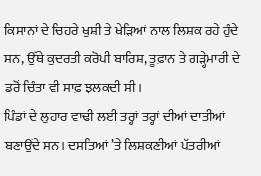ਕਿਸਾਨਾਂ ਦੇ ਚਿਹਰੇ ਖੁਸ਼ੀ ਤੇ ਖੇੜਿਆਂ ਨਾਲ ਲਿਸ਼ਕ ਰਹੇ ਹੁੰਦੇ ਸਨ, ਉੱਥੇ ਕੁਦਰਤੀ ਕਰੋਪੀ ਬਾਰਿਸ਼, ਤੂਫ਼ਾਨ ਤੇ ਗੜ੍ਹੇਮਾਰੀ ਦੇ ਡਰੋਂ ਚਿੰਤਾ ਵੀ ਸਾਫ਼ ਝਲਕਦੀ ਸੀ।
ਪਿੰਡਾਂ ਦੇ ਲੁਹਾਰ ਵਾਢੀ ਲਈ ਤਰ੍ਹਾਂ ਤਰ੍ਹਾਂ ਦੀਆਂ ਦਾਤੀਆਂ ਬਣਾਉਂਦੇ ਸਨ। ਦਸਤਿਆਂ ’ਤੇ ਲਿਸ਼ਕਣੀਆਂ ਪੱਤਰੀਆਂ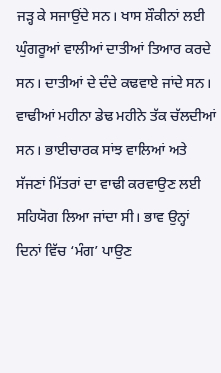ਜੜ੍ਹ ਕੇ ਸਜਾਉਂਦੇ ਸਨ। ਖਾਸ ਸ਼ੌਕੀਨਾਂ ਲਈ ਘੁੰਗਰੂਆਂ ਵਾਲੀਆਂ ਦਾਤੀਆਂ ਤਿਆਰ ਕਰਦੇ ਸਨ। ਦਾਤੀਆਂ ਦੇ ਦੰਦੇ ਕਢਵਾਏ ਜਾਂਦੇ ਸਨ। ਵਾਢੀਆਂ ਮਹੀਨਾ ਡੇਢ ਮਹੀਨੇ ਤੱਕ ਚੱਲਦੀਆਂ ਸਨ। ਭਾਈਚਾਰਕ ਸਾਂਝ ਵਾਲਿਆਂ ਅਤੇ ਸੱਜਣਾਂ ਮਿੱਤਰਾਂ ਦਾ ਵਾਢੀ ਕਰਵਾਉਣ ਲਈ ਸਹਿਯੋਗ ਲਿਆ ਜਾਂਦਾ ਸੀ। ਭਾਵ ਉਨ੍ਹਾਂ ਦਿਨਾਂ ਵਿੱਚ ‘ਮੰਗ’ ਪਾਉਣ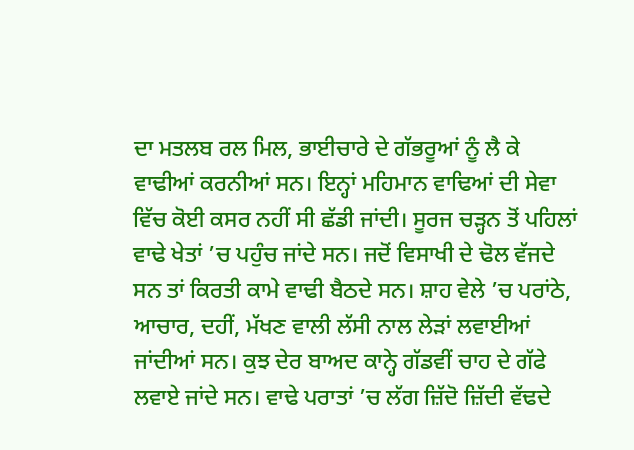ਦਾ ਮਤਲਬ ਰਲ ਮਿਲ, ਭਾਈਚਾਰੇ ਦੇ ਗੱਭਰੂਆਂ ਨੂੰ ਲੈ ਕੇ ਵਾਢੀਆਂ ਕਰਨੀਆਂ ਸਨ। ਇਨ੍ਹਾਂ ਮਹਿਮਾਨ ਵਾਢਿਆਂ ਦੀ ਸੇਵਾ ਵਿੱਚ ਕੋਈ ਕਸਰ ਨਹੀਂ ਸੀ ਛੱਡੀ ਜਾਂਦੀ। ਸੂਰਜ ਚੜ੍ਹਨ ਤੋਂ ਪਹਿਲਾਂ ਵਾਢੇ ਖੇਤਾਂ ’ਚ ਪਹੁੰਚ ਜਾਂਦੇ ਸਨ। ਜਦੋਂ ਵਿਸਾਖੀ ਦੇ ਢੋਲ ਵੱਜਦੇ ਸਨ ਤਾਂ ਕਿਰਤੀ ਕਾਮੇ ਵਾਢੀ ਬੈਠਦੇ ਸਨ। ਸ਼ਾਹ ਵੇਲੇ ’ਚ ਪਰਾਂਠੇ, ਆਚਾਰ, ਦਹੀਂ, ਮੱਖਣ ਵਾਲੀ ਲੱਸੀ ਨਾਲ ਲੇੜਾਂ ਲਵਾਈਆਂ ਜਾਂਦੀਆਂ ਸਨ। ਕੁਝ ਦੇਰ ਬਾਅਦ ਕਾਨ੍ਹੇ ਗੱਡਵੀਂ ਚਾਹ ਦੇ ਗੱਫੇ ਲਵਾਏ ਜਾਂਦੇ ਸਨ। ਵਾਢੇ ਪਰਾਤਾਂ ’ਚ ਲੱਗ ਜ਼ਿੱਦੋ ਜ਼ਿੱਦੀ ਵੱਢਦੇ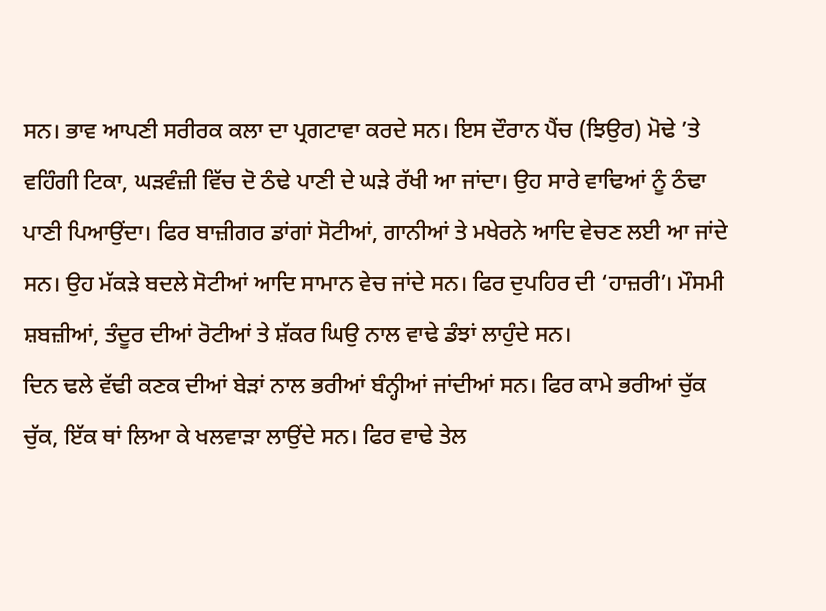ਸਨ। ਭਾਵ ਆਪਣੀ ਸਰੀਰਕ ਕਲਾ ਦਾ ਪ੍ਰਗਟਾਵਾ ਕਰਦੇ ਸਨ। ਇਸ ਦੌਰਾਨ ਪੈਂਚ (ਝਿਉਰ) ਮੋਢੇ ’ਤੇ ਵਹਿੰਗੀ ਟਿਕਾ, ਘੜਵੰਜ਼ੀ ਵਿੱਚ ਦੋ ਠੰਢੇ ਪਾਣੀ ਦੇ ਘੜੇ ਰੱਖੀ ਆ ਜਾਂਦਾ। ਉਹ ਸਾਰੇ ਵਾਢਿਆਂ ਨੂੰ ਠੰਢਾ ਪਾਣੀ ਪਿਆਉਂਦਾ। ਫਿਰ ਬਾਜ਼ੀਗਰ ਡਾਂਗਾਂ ਸੋਟੀਆਂ, ਗਾਨੀਆਂ ਤੇ ਮਖੇਰਨੇ ਆਦਿ ਵੇਚਣ ਲਈ ਆ ਜਾਂਦੇ ਸਨ। ਉਹ ਮੱਕੜੇ ਬਦਲੇ ਸੋਟੀਆਂ ਆਦਿ ਸਾਮਾਨ ਵੇਚ ਜਾਂਦੇ ਸਨ। ਫਿਰ ਦੁਪਹਿਰ ਦੀ ‘ਹਾਜ਼ਰੀ’। ਮੌਸਮੀ ਸ਼ਬਜ਼ੀਆਂ, ਤੰਦੂਰ ਦੀਆਂ ਰੋਟੀਆਂ ਤੇ ਸ਼ੱਕਰ ਘਿਉ ਨਾਲ ਵਾਢੇ ਡੰਝਾਂ ਲਾਹੁੰਦੇ ਸਨ।
ਦਿਨ ਢਲੇ ਵੱਢੀ ਕਣਕ ਦੀਆਂ ਬੇੜਾਂ ਨਾਲ ਭਰੀਆਂ ਬੰਨ੍ਹੀਆਂ ਜਾਂਦੀਆਂ ਸਨ। ਫਿਰ ਕਾਮੇ ਭਰੀਆਂ ਚੁੱਕ ਚੁੱਕ, ਇੱਕ ਥਾਂ ਲਿਆ ਕੇ ਖਲਵਾੜਾ ਲਾਉਂਦੇ ਸਨ। ਫਿਰ ਵਾਢੇ ਤੇਲ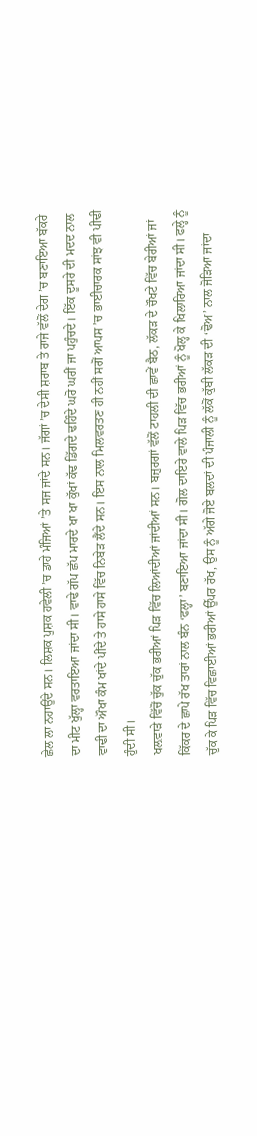ਛੇਲ ਲਾ ਨਹਾਉਂਦੇ ਸਨ। ਲਿਸ਼ਕ ਪੁਸ਼ਕ ਹਵੇਲੀ ’ਚ ਡਾਹੇ ਮੰਜਿਆਂ ’ਤੇ ਸਜ ਜਾਂਦੇ ਸਨ। ਜੱਗਾਂ ’ਚ ਦੇਸੀ ਸ਼ਰਾਬ ਤੇ ਰਾਜੇ ਵੱਲੋਂ ਦੇਗ ’ਚ ਬਣਾਇਆ ਬੱਕਰੇ ਦਾ ਮੀਟ ਖੁੱਲ੍ਹਾ ਵਰਤਾਇਆ ਜਾਂਦਾ ਸੀ। ਵਾਢੇ ਗੱਪ ਛੱਪ ਮਾਰਦੇ ਖਾ ਖਾ ਕੁੱਖਾਂ ਕੱਢ ਡਿੱਗਦੇ ਢਹਿੰਦੇ ਘਰੋ ਘਰੀਂ ਜਾ ਪਹੁੰਚਦੇ। ਇੱਕ ਦੂਸਰੇ ਦੀ ਮਦਦ ਨਾਲ ਵਾਢੀ ਦਾ ਔਖਾ ਕੰਮ ਖਾਂਦੇ ਪੀਂਦੇ ਤੇ ਹਾਸੇ ਹਾਸੇ ਵਿੱਚ ਨਿਬੇੜ ਲੈਂਦੇ ਸਨ। ਇਸ ਨਾਲ ਮਿਲਵਰਤਣ ਹੀ ਨਹੀਂ ਸਗੋਂ ਆਪਸ ’ਚ ਭਾਈਚਾਰਕ ਸਾਂਝ ਵੀ ਪੀਢੀ ਹੁੰਦੀ ਸੀ।
ਖਲ਼ਵਾੜੇ ਵਿੱਚੋਂ ਚੁੱਕ ਚੁੱਕ ਭਰੀਆਂ ਪਿੜ ਵਿੱਚ ਲਿਆਂਦੀਆਂ ਜਾਂਦੀਆਂ ਸਨ। ਬਜ਼ੁਰਗਾਂ ਵੱਲੋਂ ਟਾਹਲੀ ਦੀ ਛਾਵੇਂ ਬੈਠ, ਲੱਕੜ ਦੇ ਚੌਖਟੇ ਵਿੱਚ ਬੇਰੀਆਂ ਜਾਂ ਕਿੱਕਰ ਦੇ ਛਾਪੇ ਰੱਖ ਤਾਰਾਂ ਨਾਲ ਬੰਨ ‘ਫਲ੍ਹਾ’ ਬਣਾਇਆ ਜਾਂਦਾ ਸੀ। ਗੋਲ ਦਾਇਰੇ ਵਾਲੇ ਪਿੜ ਵਿੱਚ ਭਰੀਆਂ ਨੂੰ ਖੋਲ੍ਹ ਕੇ ਖਿਲਾਰਿਆ ਜਾਂਦਾ ਸੀ। ਫਲ੍ਹੇ ਨੂੰ ਚੁੱਕ ਕੇ ਪਿੜ ਵਿੱਚ ਵਿਛਾਈਆਂ ਭਰੀਆਂ ਉੱਪਰ ਰੱਖ, ਉਸ ਨੂੰ ਅੱਗੇ ਜੋਏ ਬਲਦਾਂ ਦੀ ਪੰਜਾਲੀ ਨੂੰ ਲੱਕੋਂ ਕੁੱਬੀ ਲੱਕੜ ਦੀ ‘ਢੋਅ’ ਨਾਲ ਜੋੜਿਆ ਜਾਂਦਾ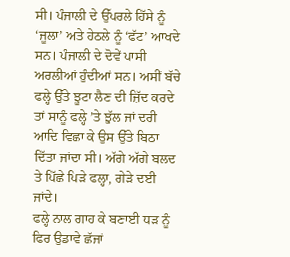ਸੀ। ਪੰਜਾਲੀ ਦੇ ਉੱਪਰਲੇ ਹਿੱਸੇ ਨੂੰ ‘ਜੂਲਾ’ ਅਤੇ ਹੇਠਲੇ ਨੂੰ ‘ਫੱਟ’ ਆਖਦੇ ਸਨ। ਪੰਜਾਲੀ ਦੇ ਦੋਵੇਂ ਪਾਸੀ ਅਰਲੀਆਂ ਹੁੰਦੀਆਂ ਸਨ। ਅਸੀਂ ਬੱਚੇ ਫਲ੍ਹੇ ਉੱਤੇ ਝੂਟਾ ਲੈਣ ਦੀ ਜ਼ਿੱਦ ਕਰਦੇ ਤਾਂ ਸਾਨੂੰ ਫਲ੍ਹੇ ’ਤੇ ਝੁੱਲ ਜਾਂ ਦਰੀ ਆਦਿ ਵਿਛਾ ਕੇ ਉਸ ਉੱਤੇ ਬਿਠਾ ਦਿੱਤਾ ਜਾਂਦਾ ਸੀ। ਅੱਗੇ ਅੱਗੇ ਬਲਦ ਤੇ ਪਿੱਛੇ ਪਿੜੇ ਫਲ੍ਹਾ, ਗੇੜੇ ਦਈ ਜਾਂਦੇ।
ਫਲ੍ਹੇ ਨਾਲ ਗਾਹ ਕੇ ਬਣਾਈ ਧੜ ਨੂੰ ਫਿਰ ਉਡਾਵੇ ਛੱਜਾਂ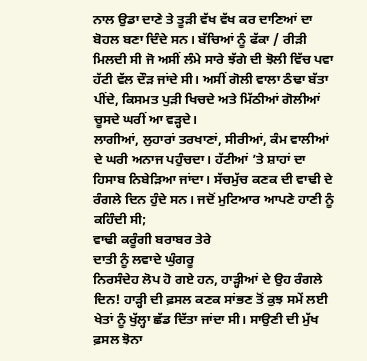ਨਾਲ ਉਡਾ ਦਾਣੇ ਤੇ ਤੂੜੀ ਵੱਖ ਵੱਖ ਕਰ ਦਾਣਿਆਂ ਦਾ ਬੋਹਲ ਬਣਾ ਦਿੰਦੇ ਸਨ। ਬੱਚਿਆਂ ਨੂੰ ਫੱਕਾ / ਰੀੜੀ ਮਿਲਦੀ ਸੀ ਜੋ ਅਸੀਂ ਲੰਮੇ ਸਾਰੇ ਝੱਗੇ ਦੀ ਝੋਲੀ ਵਿੱਚ ਪਵਾ ਹੱਟੀ ਵੱਲ ਦੌੜ ਜਾਂਦੇ ਸੀ। ਅਸੀਂ ਗੋਲੀ ਵਾਲਾ ਠੰਢਾ ਬੱਤਾ ਪੀਂਦੇ, ਕਿਸਮਤ ਪੁੜੀ ਖਿਚਦੇ ਅਤੇ ਮਿੱਠੀਆਂ ਗੋਲੀਆਂ ਚੂਸਦੇ ਘਰੀਂ ਆ ਵੜ੍ਹਦੇ।
ਲਾਗੀਆਂ, ਲੁਹਾਰਾਂ ਤਰਖਾਣਾਂ, ਸੀਰੀਆਂ, ਕੰਮ ਵਾਲੀਆਂ ਦੇ ਘਰੀ ਅਨਾਜ ਪਹੁੰਚਦਾ। ਹੱਟੀਆਂ ’ਤੇ ਸ਼ਾਹਾਂ ਦਾ ਹਿਸਾਬ ਨਿਬੇੜਿਆ ਜਾਂਦਾ। ਸੱਚਮੁੱਚ ਕਣਕ ਦੀ ਵਾਢੀ ਦੇ ਰੰਗਲੇ ਦਿਨ ਹੁੰਦੇ ਸਨ। ਜਦੋਂ ਮੁਟਿਆਰ ਆਪਣੇ ਹਾਣੀ ਨੂੰ ਕਹਿੰਦੀ ਸੀ;
ਵਾਢੀ ਕਰੂੰਗੀ ਬਰਾਬਰ ਤੇਰੇ
ਦਾਤੀ ਨੂੰ ਲਵਾਦੇ ਘੁੰਗਰੂ
ਨਿਰਸੰਦੇਹ ਲੋਪ ਹੋ ਗਏ ਹਨ, ਹਾੜ੍ਹੀਆਂ ਦੇ ਉਹ ਰੰਗਲੇ ਦਿਨ! ਹਾੜ੍ਹੀ ਦੀ ਫ਼ਸਲ ਕਣਕ ਸਾਂਭਣ ਤੋਂ ਕੁਝ ਸਮੇਂ ਲਈ ਖੇਤਾਂ ਨੂੰ ਖੁੱਲ੍ਹਾ ਛੱਡ ਦਿੱਤਾ ਜਾਂਦਾ ਸੀ। ਸਾਉਣੀ ਦੀ ਮੁੱਖ ਫ਼ਸਲ ਝੋਨਾ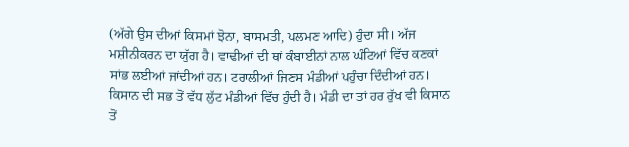(ਅੱਗੇ ਉਸ ਦੀਆਂ ਕਿਸਮਾਂ ਝੋਨਾ, ਬਾਸਮਤੀ, ਪਲਮਣ ਆਦਿ) ਹੁੰਦਾ ਸੀ। ਅੱਜ ਮਸ਼ੀਨੀਕਰਨ ਦਾ ਯੁੱਗ ਹੈ। ਵਾਢੀਆਂ ਦੀ ਥਾਂ ਕੰਬਾਈਨਾਂ ਨਾਲ ਘੰਟਿਆਂ ਵਿੱਚ ਕਣਕਾਂ ਸਾਂਭ ਲਈਆਂ ਜਾਂਦੀਆਂ ਹਨ। ਟਰਾਲੀਆਂ ਜਿਣਸ ਮੰਡੀਆਂ ਪਹੁੰਚਾ ਦਿੰਦੀਆਂ ਹਨ। ਕਿਸਾਨ ਦੀ ਸਭ ਤੋਂ ਵੱਧ ਲੁੱਟ ਮੰਡੀਆਂ ਵਿੱਚ ਹੁੰਦੀ ਹੈ। ਮੰਡੀ ਦਾ ਤਾਂ ਹਰ ਰੁੱਖ ਵੀ ਕਿਸਾਨ ਤੋਂ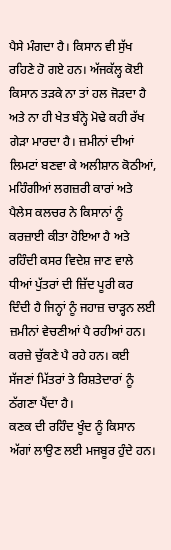ਪੈਸੇ ਮੰਗਦਾ ਹੈ। ਕਿਸਾਨ ਵੀ ਸੁੱਖ ਰਹਿਣੇ ਹੋ ਗਏ ਹਨ। ਅੱਜਕੱਲ੍ਹ ਕੋਈ ਕਿਸਾਨ ਤੜਕੇ ਨਾ ਤਾਂ ਹਲ ਜੋੜਦਾ ਹੈ ਅਤੇ ਨਾ ਹੀ ਖੇਤ ਬੰਨ੍ਹੇ ਮੋਢੇ ਕਹੀ ਰੱਖ ਗੇੜਾ ਮਾਰਦਾ ਹੈ। ਜ਼ਮੀਨਾਂ ਦੀਆਂ ਲਿਮਟਾਂ ਬਣਵਾ ਕੇ ਅਲੀਸ਼ਾਨ ਕੋਠੀਆਂ, ਮਹਿੰਗੀਆਂ ਲਗਜ਼ਰੀ ਕਾਰਾਂ ਅਤੇ ਪੈਲੇਸ ਕਲਚਰ ਨੇ ਕਿਸਾਨਾਂ ਨੂੰ ਕਰਜ਼ਾਈ ਕੀਤਾ ਹੋਇਆ ਹੈ ਅਤੇ ਰਹਿੰਦੀ ਕਸਰ ਵਿਦੇਸ਼ ਜਾਣ ਵਾਲੇ ਧੀਆਂ ਪੁੱਤਰਾਂ ਦੀ ਜ਼ਿੱਦ ਪੂਰੀ ਕਰ ਦਿੰਦੀ ਹੈ ਜਿਨ੍ਹਾਂ ਨੂੰ ਜਹਾਜ਼ ਚਾੜ੍ਹਨ ਲਈ ਜ਼ਮੀਨਾਂ ਵੇਚਣੀਆਂ ਪੈ ਰਹੀਆਂ ਹਨ। ਕਰਜ਼ੇ ਚੁੱਕਣੇ ਪੈ ਰਹੇ ਹਨ। ਕਈ ਸੱਜਣਾਂ ਮਿੱਤਰਾਂ ਤੇ ਰਿਸ਼ਤੇਦਾਰਾਂ ਨੂੰ ਠੱਗਣਾ ਪੈਂਦਾ ਹੈ।
ਕਣਕ ਦੀ ਰਹਿੰਦ ਖੂੰਦ ਨੂੰ ਕਿਸਾਨ ਅੱਗਾਂ ਲਾਉਣ ਲਈ ਮਜਬੂਰ ਹੁੰਦੇ ਹਨ।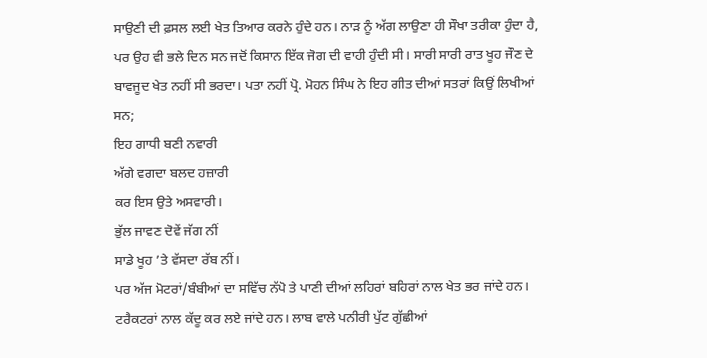ਸਾਉਣੀ ਦੀ ਫ਼ਸਲ ਲਈ ਖੇਤ ਤਿਆਰ ਕਰਨੇ ਹੁੰਦੇ ਹਨ। ਨਾੜ ਨੂੰ ਅੱਗ ਲਾਉਣਾ ਹੀ ਸੌਖਾ ਤਰੀਕਾ ਹੁੰਦਾ ਹੈ, ਪਰ ਉਹ ਵੀ ਭਲੇ ਦਿਨ ਸਨ ਜਦੋਂ ਕਿਸਾਨ ਇੱਕ ਜੋਗ ਦੀ ਵਾਹੀ ਹੁੰਦੀ ਸੀ। ਸਾਰੀ ਸਾਰੀ ਰਾਤ ਖੂਹ ਜੌਣ ਦੇ ਬਾਵਜੂਦ ਖੇਤ ਨਹੀਂ ਸੀ ਭਰਦਾ। ਪਤਾ ਨਹੀਂ ਪ੍ਰੋ. ਮੋਹਨ ਸਿੰਘ ਨੇ ਇਹ ਗੀਤ ਦੀਆਂ ਸਤਰਾਂ ਕਿਉਂ ਲਿਖੀਆਂ ਸਨ;
ਇਹ ਗਾਧੀ ਬਣੀ ਨਵਾਰੀ
ਅੱਗੇ ਵਗਦਾ ਬਲਦ ਹਜ਼ਾਰੀ
ਕਰ ਇਸ ਉਤੇ ਅਸਵਾਰੀ।
ਭੁੱਲ ਜਾਵਣ ਦੋਵੇਂ ਜੱਗ ਨੀਂ
ਸਾਡੇ ਖੂਹ ’ਤੇ ਵੱਸਦਾ ਰੱਬ ਨੀਂ।
ਪਰ ਅੱਜ ਮੋਟਰਾਂ/ਬੰਬੀਆਂ ਦਾ ਸਵਿੱਚ ਨੱਪੋ ਤੇ ਪਾਣੀ ਦੀਆਂ ਲਹਿਰਾਂ ਬਹਿਰਾਂ ਨਾਲ ਖੇਤ ਭਰ ਜਾਂਦੇ ਹਨ। ਟਰੈਕਟਰਾਂ ਨਾਲ ਕੱਦੂ ਕਰ ਲਏ ਜਾਂਦੇ ਹਨ। ਲਾਬ ਵਾਲੇ ਪਨੀਰੀ ਪੁੱਟ ਗੁੱਛੀਆਂ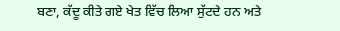ਬਣਾ, ਕੱਦੂ ਕੀਤੇ ਗਏ ਖੇਤ ਵਿੱਚ ਲਿਆ ਸੁੱਟਦੇ ਹਨ ਅਤੇ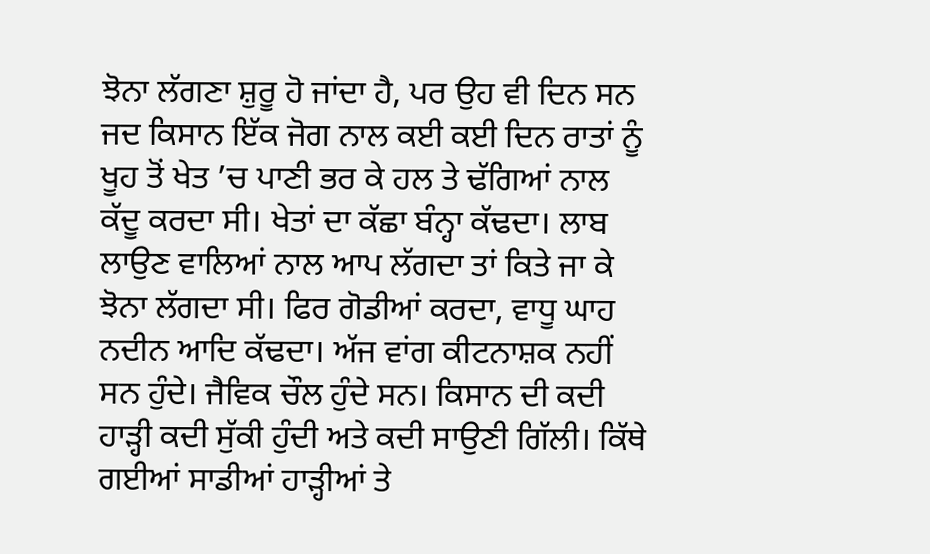ਝੋਨਾ ਲੱਗਣਾ ਸ਼ੁਰੂ ਹੋ ਜਾਂਦਾ ਹੈ, ਪਰ ਉਹ ਵੀ ਦਿਨ ਸਨ ਜਦ ਕਿਸਾਨ ਇੱਕ ਜੋਗ ਨਾਲ ਕਈ ਕਈ ਦਿਨ ਰਾਤਾਂ ਨੂੰ ਖੂਹ ਤੋਂ ਖੇਤ ’ਚ ਪਾਣੀ ਭਰ ਕੇ ਹਲ ਤੇ ਢੱਗਿਆਂ ਨਾਲ ਕੱਦੂ ਕਰਦਾ ਸੀ। ਖੇਤਾਂ ਦਾ ਕੱਛਾ ਬੰਨ੍ਹਾ ਕੱਢਦਾ। ਲਾਬ ਲਾਉਣ ਵਾਲਿਆਂ ਨਾਲ ਆਪ ਲੱਗਦਾ ਤਾਂ ਕਿਤੇ ਜਾ ਕੇ ਝੋਨਾ ਲੱਗਦਾ ਸੀ। ਫਿਰ ਗੋਡੀਆਂ ਕਰਦਾ, ਵਾਧੂ ਘਾਹ ਨਦੀਨ ਆਦਿ ਕੱਢਦਾ। ਅੱਜ ਵਾਂਗ ਕੀਟਨਾਸ਼ਕ ਨਹੀਂ ਸਨ ਹੁੰਦੇ। ਜੈਵਿਕ ਚੌਲ ਹੁੰਦੇ ਸਨ। ਕਿਸਾਨ ਦੀ ਕਦੀ ਹਾੜ੍ਹੀ ਕਦੀ ਸੁੱਕੀ ਹੁੰਦੀ ਅਤੇ ਕਦੀ ਸਾਉਣੀ ਗਿੱਲੀ। ਕਿੱਥੇ ਗਈਆਂ ਸਾਡੀਆਂ ਹਾੜ੍ਹੀਆਂ ਤੇ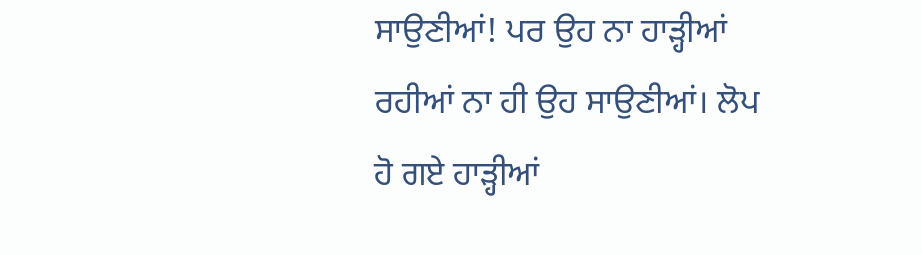ਸਾਉਣੀਆਂ! ਪਰ ਉਹ ਨਾ ਹਾੜ੍ਹੀਆਂ ਰਹੀਆਂ ਨਾ ਹੀ ਉਹ ਸਾਉਣੀਆਂ। ਲੋਪ ਹੋ ਗਏ ਹਾੜ੍ਹੀਆਂ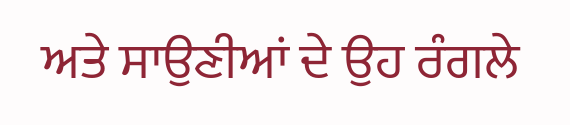ਅਤੇ ਸਾਉਣੀਆਂ ਦੇ ਉਹ ਰੰਗਲੇ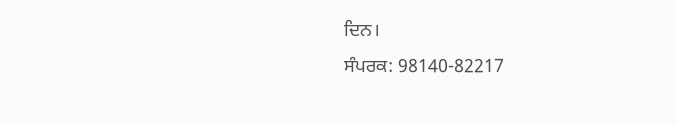ਦਿਨ।
ਸੰਪਰਕ: 98140-82217